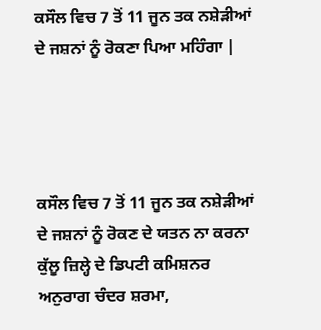ਕਸੌਲ ਵਿਚ 7 ਤੋਂ 11 ਜੂਨ ਤਕ ਨਸ਼ੇੜੀਆਂ ਦੇ ਜਸ਼ਨਾਂ ਨੂੰ ਰੋਕਣਾ ਪਿਆ ਮਹਿੰਗਾ |




ਕਸੌਲ ਵਿਚ 7 ਤੋਂ 11 ਜੂਨ ਤਕ ਨਸ਼ੇੜੀਆਂ ਦੇ ਜਸ਼ਨਾਂ ਨੂੰ ਰੋਕਣ ਦੇ ਯਤਨ ਨਾ ਕਰਨਾ ਕੁੱਲੂ ਜ਼ਿਲ੍ਹੇ ਦੇ ਡਿਪਟੀ ਕਮਿਸ਼ਨਰ ਅਨੁਰਾਗ ਚੰਦਰ ਸ਼ਰਮਾ,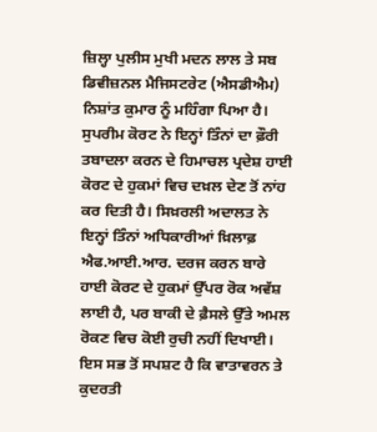ਜ਼ਿਲ੍ਹਾ ਪੁਲੀਸ ਮੁਖੀ ਮਦਨ ਲਾਲ ਤੇ ਸਬ ਡਿਵੀਜ਼ਨਲ ਮੈਜਿਸਟਰੇਟ (ਐਸਡੀਐਮ) ਨਿਸ਼ਾਂਤ ਕੁਮਾਰ ਨੂੰ ਮਹਿੰਗਾ ਪਿਆ ਹੈ। ਸੁਪਰੀਮ ਕੋਰਟ ਨੇ ਇਨ੍ਹਾਂ ਤਿੰਨਾਂ ਦਾ ਫ਼ੌਰੀ ਤਬਾਦਲਾ ਕਰਨ ਦੇ ਹਿਮਾਚਲ ਪ੍ਰਦੇਸ਼ ਹਾਈ ਕੋਰਟ ਦੇ ਹੁਕਮਾਂ ਵਿਚ ਦਖ਼ਲ ਦੇਣ ਤੋਂ ਨਾਂਹ ਕਰ ਦਿਤੀ ਹੈ। ਸਿਖ਼ਰਲੀ ਅਦਾਲਤ ਨੇ ਇਨ੍ਹਾਂ ਤਿੰਨਾਂ ਅਧਿਕਾਰੀਆਂ ਖ਼ਿਲਾਫ਼ ਐਫ.ਆਈ.ਆਰ. ਦਰਜ ਕਰਨ ਬਾਰੇ ਹਾਈ ਕੋਰਟ ਦੇ ਹੁਕਮਾਂ ਉੱਪਰ ਰੋਕ ਅਵੱਸ਼ ਲਾਈ ਹੈ, ਪਰ ਬਾਕੀ ਦੇ ਫ਼ੈਸਲੇ ਉੱਤੇ ਅਮਲ ਰੋਕਣ ਵਿਚ ਕੋਈ ਰੁਚੀ ਨਹੀਂ ਦਿਖਾਈ। ਇਸ ਸਭ ਤੋਂ ਸਪਸ਼ਟ ਹੈ ਕਿ ਵਾਤਾਵਰਨ ਤੇ ਕੁਦਰਤੀ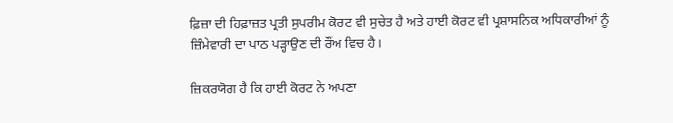ਫ਼ਿਜ਼ਾ ਦੀ ਹਿਫ਼ਾਜ਼ਤ ਪ੍ਰਤੀ ਸੁਪਰੀਮ ਕੋਰਟ ਵੀ ਸੁਚੇਤ ਹੈ ਅਤੇ ਹਾਈ ਕੋਰਟ ਵੀ ਪ੍ਰਸ਼ਾਸਨਿਕ ਅਧਿਕਾਰੀਆਂ ਨੂੰ ਜ਼ਿੰਮੇਵਾਰੀ ਦਾ ਪਾਠ ਪੜ੍ਹਾਉਣ ਦੀ ਰੌਂਅ ਵਿਚ ਹੈ।

ਜ਼ਿਕਰਯੋਗ ਹੈ ਕਿ ਹਾਈ ਕੋਰਟ ਨੇ ਅਪਣਾ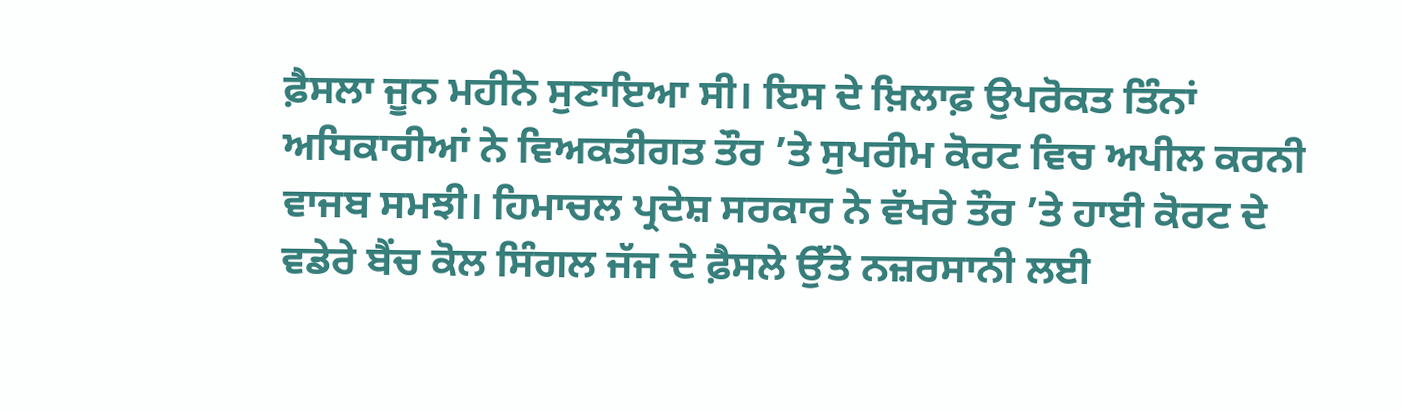ਫ਼ੈਸਲਾ ਜੂਨ ਮਹੀਨੇ ਸੁਣਾਇਆ ਸੀ। ਇਸ ਦੇ ਖ਼ਿਲਾਫ਼ ਉਪਰੋਕਤ ਤਿੰਨਾਂ ਅਧਿਕਾਰੀਆਂ ਨੇ ਵਿਅਕਤੀਗਤ ਤੌਰ ’ਤੇ ਸੁਪਰੀਮ ਕੋਰਟ ਵਿਚ ਅਪੀਲ ਕਰਨੀ ਵਾਜਬ ਸਮਝੀ। ਹਿਮਾਚਲ ਪ੍ਰਦੇਸ਼ ਸਰਕਾਰ ਨੇ ਵੱਖਰੇ ਤੌਰ ’ਤੇ ਹਾਈ ਕੋਰਟ ਦੇ ਵਡੇਰੇ ਬੈਂਚ ਕੋਲ ਸਿੰਗਲ ਜੱਜ ਦੇ ਫ਼ੈਸਲੇ ਉੱਤੇ ਨਜ਼ਰਸਾਨੀ ਲਈ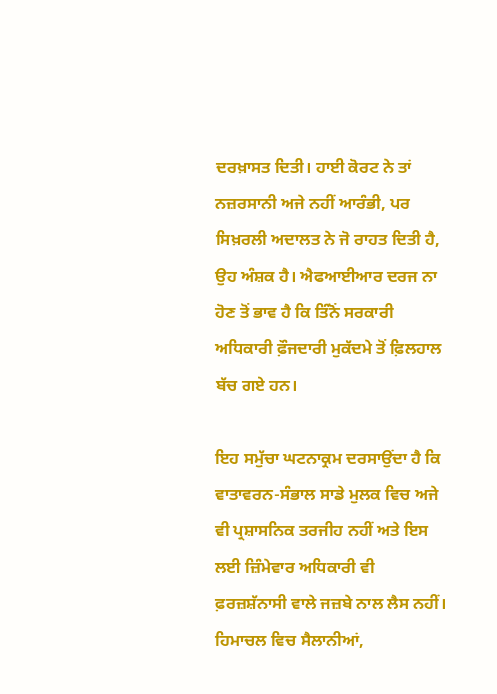ਦਰਖ਼ਾਸਤ ਦਿਤੀ। ਹਾਈ ਕੋਰਟ ਨੇ ਤਾਂ ਨਜ਼ਰਸਾਨੀ ਅਜੇ ਨਹੀਂ ਆਰੰਭੀ, ਪਰ ਸਿਖ਼ਰਲੀ ਅਦਾਲਤ ਨੇ ਜੋ ਰਾਹਤ ਦਿਤੀ ਹੈ, ਉਹ ਅੰਸ਼ਕ ਹੈ। ਐਫਆਈਆਰ ਦਰਜ ਨਾ ਹੋਣ ਤੋਂ ਭਾਵ ਹੈ ਕਿ ਤਿੰਨੋਂ ਸਰਕਾਰੀ ਅਧਿਕਾਰੀ ਫ਼ੌਜਦਾਰੀ ਮੁਕੱਦਮੇ ਤੋਂ ਫ਼ਿਲਹਾਲ ਬੱਚ ਗਏ ਹਨ।

ਇਹ ਸਮੁੱਚਾ ਘਟਨਾਕ੍ਰਮ ਦਰਸਾਉਂਦਾ ਹੈ ਕਿ ਵਾਤਾਵਰਨ-ਸੰਭਾਲ ਸਾਡੇ ਮੁਲਕ ਵਿਚ ਅਜੇ ਵੀ ਪ੍ਰਸ਼ਾਸਨਿਕ ਤਰਜੀਹ ਨਹੀਂ ਅਤੇ ਇਸ ਲਈ ਜ਼ਿੰਮੇਵਾਰ ਅਧਿਕਾਰੀ ਵੀ ਫ਼ਰਜ਼ਸ਼ੱਨਾਸੀ ਵਾਲੇ ਜਜ਼ਬੇ ਨਾਲ ਲੈਸ ਨਹੀਂ। ਹਿਮਾਚਲ ਵਿਚ ਸੈਲਾਨੀਆਂ,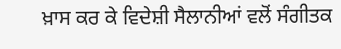ਖ਼ਾਸ ਕਰ ਕੇ ਵਿਦੇਸ਼ੀ ਸੈਲਾਨੀਆਂ ਵਲੋਂ ਸੰਗੀਤਕ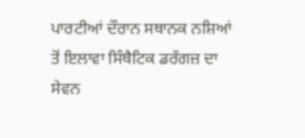ਪਾਰਟੀਆਂ ਦੌਰਾਨ ਸਥਾਨਕ ਨਸ਼ਿਆਂ ਤੋਂ ਇਲਾਵਾ ਸਿੰਥੈਟਿਕ ਡਰੱਗਜ਼ ਦਾ ਸੇਵਨ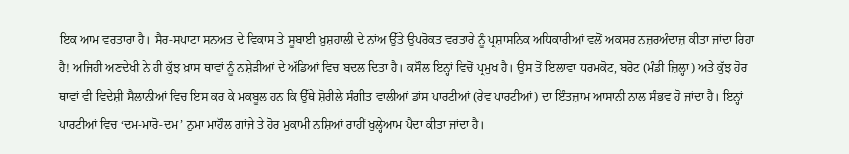ਇਕ ਆਮ ਵਰਤਾਰਾ ਹੈ। ਸੈਰ-ਸਪਾਟਾ ਸਨਅਤ ਦੇ ਵਿਕਾਸ ਤੇ ਸੂਬਾਈ ਖ਼ੁਸ਼ਹਾਲੀ ਦੇ ਨਾਂਅ ਉੱਤੇ ਉਪਰੋਕਤ ਵਰਤਾਰੇ ਨੂੰ ਪ੍ਰਸ਼ਾਸਨਿਕ ਅਧਿਕਾਰੀਆਂ ਵਲੋਂ ਅਕਸਰ ਨਜ਼ਰਅੰਦਾਜ਼ ਕੀਤਾ ਜਾਂਦਾ ਰਿਹਾ ਹੈ! ਅਜਿਹੀ ਅਣਦੇਖੀ ਨੇ ਹੀ ਕੁੱਝ ਖ਼ਾਸ ਥਾਵਾਂ ਨੂੰ ਨਸ਼ੇੜੀਆਂ ਦੇ ਅੱਡਿਆਂ ਵਿਚ ਬਦਲ ਦਿਤਾ ਹੈ। ਕਸੌਲ ਇਨ੍ਹਾਂ ਵਿਚੋਂ ਪ੍ਰਮੁਖ ਹੈ। ਉਸ ਤੋਂ ਇਲਾਵਾ ਧਰਮਕੋਟ, ਬਰੋਟ (ਮੰਡੀ ਜ਼ਿਲ੍ਹਾ) ਅਤੇ ਕੁੱਝ ਹੋਰ ਥਾਵਾਂ ਵੀ ਵਿਦੇਸ਼ੀ ਸੈਲਾਨੀਆਂ ਵਿਚ ਇਸ ਕਰ ਕੇ ਮਕਬੂਲ ਹਨ ਕਿ ਉੱਥੇ ਸ਼ੋਰੀਲੇ ਸੰਗੀਤ ਵਾਲੀਆਂ ਡਾਂਸ ਪਾਰਟੀਆਂ (ਰੇਵ ਪਾਰਟੀਆਂ) ਦਾ ਇੰਤਜ਼ਾਮ ਆਸਾਨੀ ਨਾਲ ਸੰਭਵ ਹੋ ਜਾਂਦਾ ਹੈ। ਇਨ੍ਹਾਂ ਪਾਰਟੀਆਂ ਵਿਚ ‘ਦਮ-ਮਾਰੋ-ਦਮ’ ਨੁਮਾ ਮਾਹੌਲ ਗਾਂਜੇ ਤੇ ਹੋਰ ਮੁਕਾਮੀ ਨਸ਼ਿਆਂ ਰਾਹੀਂ ਖੁਲ੍ਹੇਆਮ ਪੈਦਾ ਕੀਤਾ ਜਾਂਦਾ ਹੈ।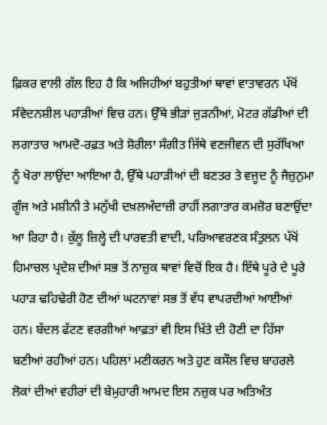ਫ਼ਿਕਰ ਵਾਲੀ ਗੱਲ ਇਹ ਹੈ ਕਿ ਅਜਿਹੀਆਂ ਬਹੁਤੀਆਂ ਥਾਵਾਂ ਵਾਤਾਵਰਨ ਪੱਖੋਂ ਸੰਵੇਦਨਸ਼ੀਲ ਪਹਾੜੀਆਂ ਵਿਚ ਹਨ। ਉੱਥੇ ਭੀੜਾਂ ਜੁੜਨੀਆਂ, ਮੋਟਰ ਗੱਡੀਆਂ ਦੀ ਲਗਾਤਾਰ ਆਮਦੋ-ਰਫ਼ਤ ਅਤੇ ਸ਼ੋਰੀਲਾ ਸੰਗੀਤ ਜਿੱਥੇ ਵਣਜੀਵਨ ਦੀ ਸੁਰੱਖਿਆ ਨੂੰ ਖੋਰਾ ਲਾਉਂਦਾ ਆਇਆ ਹੈ, ਉੱਥੇ ਪਹਾੜੀਆਂ ਦੀ ਬਣਤਰ ਤੇ ਵਜੂਦ ਨੂੰ ਜੈਜ਼ੁਨੁਮਾ ਗੂੰਜ ਅਤੇ ਮਸ਼ੀਨੀ ਤੇ ਮਨੁੱਖੀ ਦਖ਼ਲਅੰਦਾਜ਼ੀ ਰਾਹੀਂ ਲਗਾਤਾਰ ਕਮਜ਼ੋਰ ਬਣਾਉਂਦਾ ਆ ਰਿਹਾ ਹੈ। ਕੁੱਲੂ ਜ਼ਿਲ੍ਹੇ ਦੀ ਪਾਰਵਤੀ ਵਾਦੀ, ਪਰਿਆਵਰਣਕ ਸੰਤੁਲਨ ਪੱਖੋਂ ਹਿਮਾਚਲ ਪ੍ਰਦੇਸ਼ ਦੀਆਂ ਸਭ ਤੋਂ ਨਾਜ਼ੁਕ ਥਾਵਾਂ ਵਿਚੋਂ ਇਕ ਹੈ। ਇੱਥੇ ਪੂਰੇ ਦੇ ਪੂਰੇ ਪਹਾੜ ਢਹਿਢੇਰੀ ਹੋਣ ਦੀਆਂ ਘਟਨਾਵਾਂ ਸਭ ਤੋਂ ਵੱਧ ਵਾਪਰਦੀਆਂ ਆਈਆਂ ਹਨ। ਬੱਦਲ ਫੱਟਣ ਵਰਗੀਆਂ ਆਫ਼ਤਾਂ ਵੀ ਇਸ ਖ਼ਿੱਤੇ ਦੀ ਹੋਣੀ ਦਾ ਹਿੱਸਾ ਬਣੀਆਂ ਰਹੀਆਂ ਹਨ। ਪਹਿਲਾਂ ਮਣੀਕਰਨ ਅਤੇ ਹੁਣ ਕਸੌਲ ਵਿਚ ਬਾਹਰਲੇ ਲੋਕਾਂ ਦੀਆਂ ਵਹੀਰਾਂ ਦੀ ਬੇਮੁਹਾਰੀ ਆਮਦ ਇਸ ਨਜ਼ੁਕ ਪਰ ਅਤਿਅੰਤ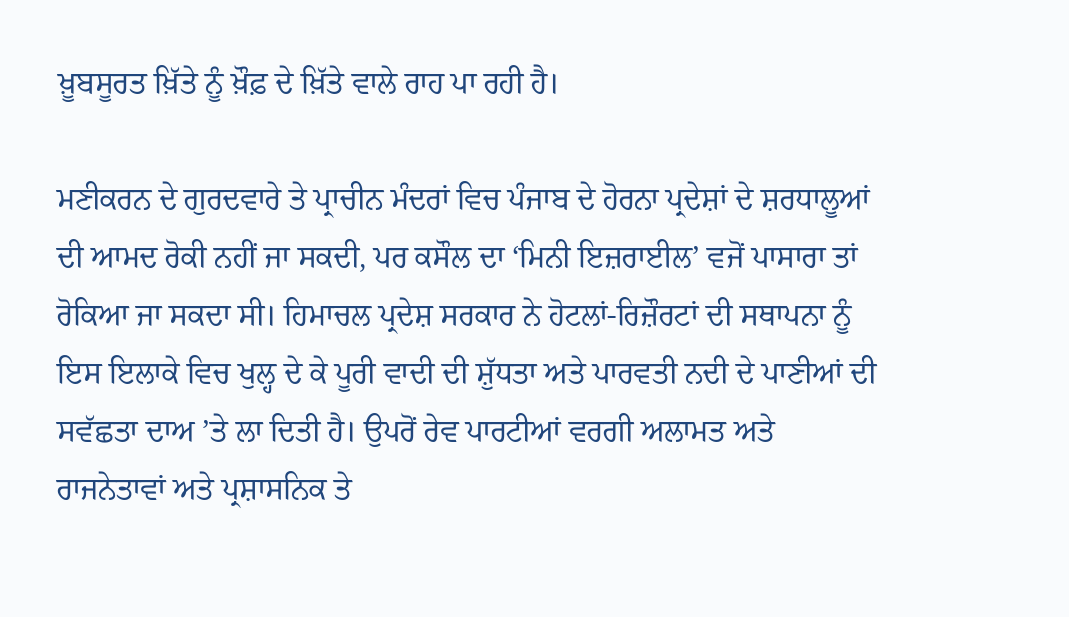ਖ਼ੂਬਸੂਰਤ ਖ਼ਿੱਤੇ ਨੂੰ ਖ਼ੌਫ਼ ਦੇ ਖ਼ਿੱਤੇ ਵਾਲੇ ਰਾਹ ਪਾ ਰਹੀ ਹੈ।

ਮਣੀਕਰਨ ਦੇ ਗੁਰਦਵਾਰੇ ਤੇ ਪ੍ਰਾਚੀਨ ਮੰਦਰਾਂ ਵਿਚ ਪੰਜਾਬ ਦੇ ਹੋਰਨਾ ਪ੍ਰਦੇਸ਼ਾਂ ਦੇ ਸ਼ਰਧਾਲੂਆਂ ਦੀ ਆਮਦ ਰੋਕੀ ਨਹੀਂ ਜਾ ਸਕਦੀ, ਪਰ ਕਸੌਲ ਦਾ ‘ਮਿਨੀ ਇਜ਼ਰਾਈਲ’ ਵਜੋਂ ਪਾਸਾਰਾ ਤਾਂ ਰੋਕਿਆ ਜਾ ਸਕਦਾ ਸੀ। ਹਿਮਾਚਲ ਪ੍ਰਦੇਸ਼ ਸਰਕਾਰ ਨੇ ਹੋਟਲਾਂ-ਰਿਜ਼ੌਰਟਾਂ ਦੀ ਸਥਾਪਨਾ ਨੂੰ ਇਸ ਇਲਾਕੇ ਵਿਚ ਖੁਲ੍ਹ ਦੇ ਕੇ ਪੂਰੀ ਵਾਦੀ ਦੀ ਸ਼ੁੱਧਤਾ ਅਤੇ ਪਾਰਵਤੀ ਨਦੀ ਦੇ ਪਾਣੀਆਂ ਦੀ ਸਵੱਛਤਾ ਦਾਅ ’ਤੇ ਲਾ ਦਿਤੀ ਹੈ। ਉਪਰੋਂ ਰੇਵ ਪਾਰਟੀਆਂ ਵਰਗੀ ਅਲਾਮਤ ਅਤੇ ਰਾਜਨੇਤਾਵਾਂ ਅਤੇ ਪ੍ਰਸ਼ਾਸਨਿਕ ਤੇ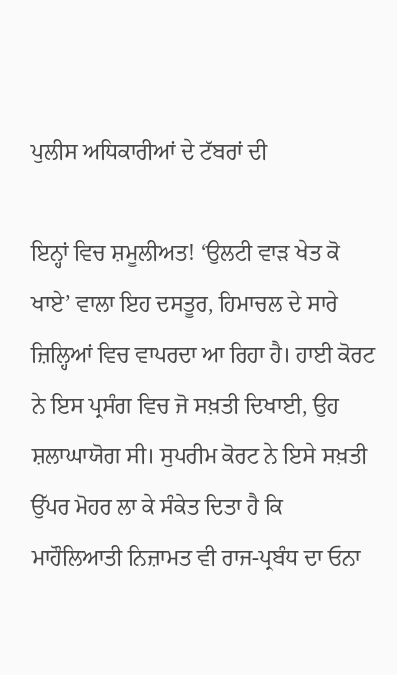ਪੁਲੀਸ ਅਧਿਕਾਰੀਆਂ ਦੇ ਟੱਬਰਾਂ ਦੀ

ਇਨ੍ਹਾਂ ਵਿਚ ਸ਼ਮੂਲੀਅਤ! ‘ਉਲਟੀ ਵਾੜ ਖੇਤ ਕੋ ਖਾਏ’ ਵਾਲਾ ਇਹ ਦਸਤੂਰ, ਹਿਮਾਚਲ ਦੇ ਸਾਰੇ ਜ਼ਿਲ੍ਹਿਆਂ ਵਿਚ ਵਾਪਰਦਾ ਆ ਰਿਹਾ ਹੈ। ਹਾਈ ਕੋਰਟ ਨੇ ਇਸ ਪ੍ਰਸੰਗ ਵਿਚ ਜੋ ਸਖ਼ਤੀ ਦਿਖਾਈ, ਉਹ ਸ਼ਲਾਘਾਯੋਗ ਸੀ। ਸੁਪਰੀਮ ਕੋਰਟ ਨੇ ਇਸੇ ਸਖ਼ਤੀ ਉੱਪਰ ਮੋਹਰ ਲਾ ਕੇ ਸੰਕੇਤ ਦਿਤਾ ਹੈ ਕਿ ਮਾਹੌਲਿਆਤੀ ਨਿਜ਼ਾਮਤ ਵੀ ਰਾਜ-ਪ੍ਰਬੰਧ ਦਾ ਓਨਾ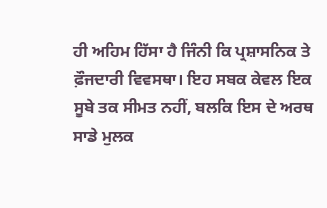ਹੀ ਅਹਿਮ ਹਿੱਸਾ ਹੈ ਜਿੰਨੀ ਕਿ ਪ੍ਰਸ਼ਾਸਨਿਕ ਤੇ ਫ਼ੌਜਦਾਰੀ ਵਿਵਸਥਾ। ਇਹ ਸਬਕ ਕੇਵਲ ਇਕ ਸੂਬੇ ਤਕ ਸੀਮਤ ਨਹੀਂ, ਬਲਕਿ ਇਸ ਦੇ ਅਰਥ ਸਾਡੇ ਮੁਲਕ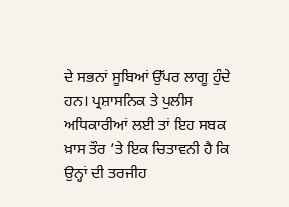ਦੇ ਸਭਨਾਂ ਸੂਬਿਆਂ ਉੱਪਰ ਲਾਗੂ ਹੁੰਦੇ ਹਨ। ਪ੍ਰਸ਼ਾਸਨਿਕ ਤੇ ਪੁਲੀਸ ਅਧਿਕਾਰੀਆਂ ਲਈ ਤਾਂ ਇਹ ਸਬਕ ਖ਼ਾਸ ਤੌਰ ’ਤੇ ਇਕ ਚਿਤਾਵਨੀ ਹੈ ਕਿ ਉਨ੍ਹਾਂ ਦੀ ਤਰਜੀਹ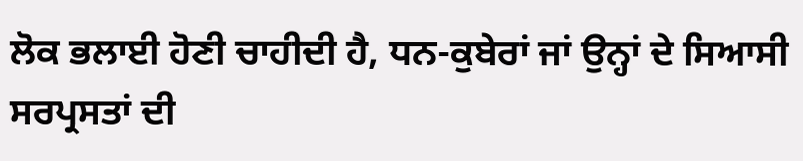ਲੋਕ ਭਲਾਈ ਹੋਣੀ ਚਾਹੀਦੀ ਹੈ, ਧਨ-ਕੁਬੇਰਾਂ ਜਾਂ ਉਨ੍ਹਾਂ ਦੇ ਸਿਆਸੀ ਸਰਪ੍ਰਸਤਾਂ ਦੀ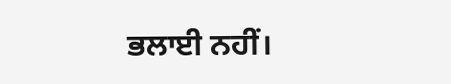ਭਲਾਈ ਨਹੀਂ।